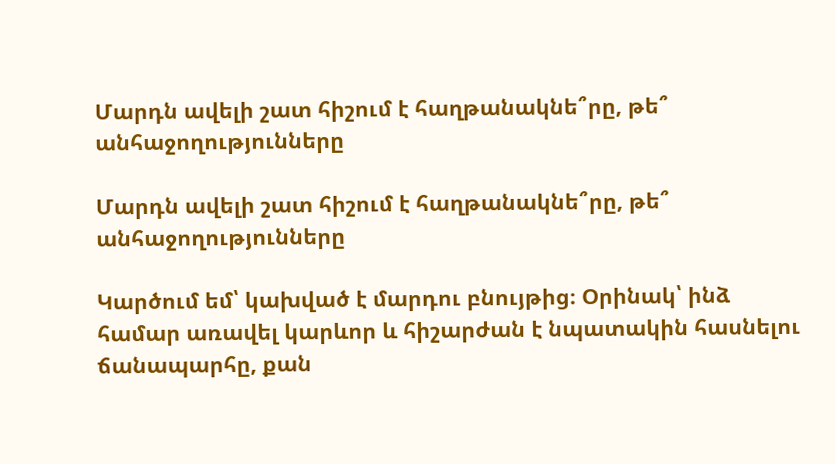Մարդն ավելի շատ հիշում է հաղթանակնե՞րը, թե՞ անհաջողությունները

Մարդն ավելի շատ հիշում է հաղթանակնե՞րը, թե՞ անհաջողությունները

Կարծում եմ՝ կախված է մարդու բնույթից։ Օրինակ՝ ինձ համար առավել կարևոր և հիշարժան է նպատակին հասնելու ճանապարհը, քան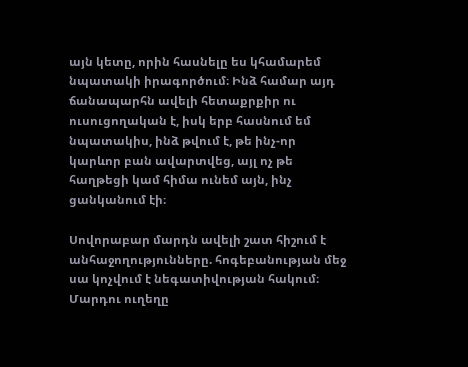այն կետը, որին հասնելը ես կհամարեմ նպատակի իրագործում։ Ինձ համար այդ ճանապարհն ավելի հետաքրքիր ու ուսուցողական է, իսկ երբ հասնում եմ նպատակիս, ինձ թվում է, թե ինչ-որ կարևոր բան ավարտվեց, այլ ոչ թե հաղթեցի կամ հիմա ունեմ այն, ինչ ցանկանում էի։

Սովորաբար մարդն ավելի շատ հիշում է անհաջողությունները. հոգեբանության մեջ սա կոչվում է նեգատիվության հակում։ Մարդու ուղեղը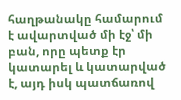հաղթանակը համարում է ավարտված մի էջ՝ մի բան, որը պետք էր կատարել և կատարված է, այդ իսկ պատճառով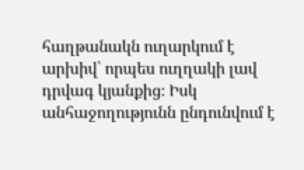հաղթանակն ուղարկում է արխիվ՝ որպես ուղղակի լավ դրվագ կյանքից։ Իսկ անհաջողությունն ընդունվում է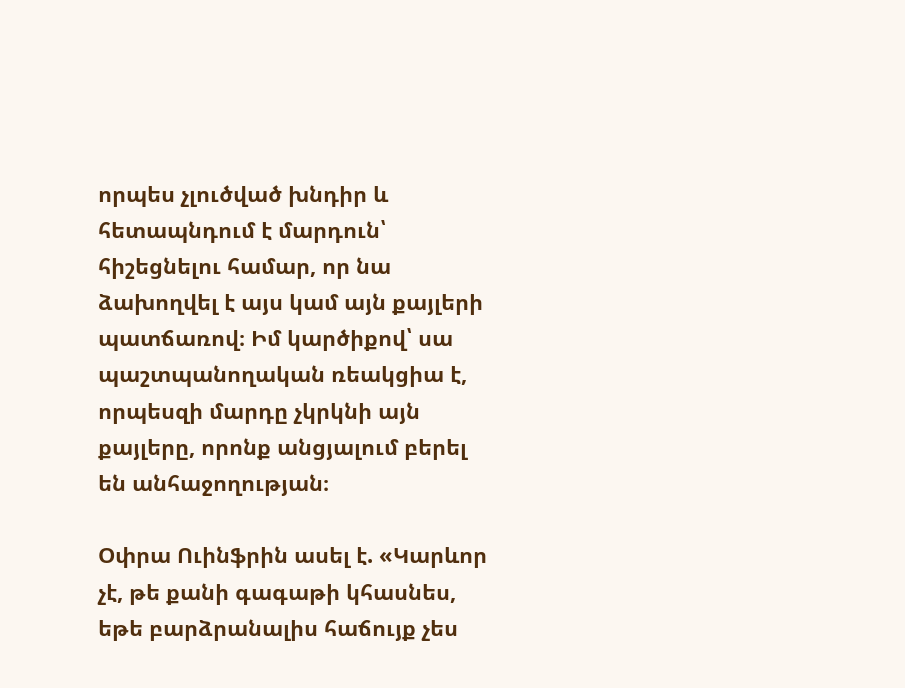որպես չլուծված խնդիր և հետապնդում է մարդուն՝ հիշեցնելու համար, որ նա ձախողվել է այս կամ այն քայլերի պատճառով։ Իմ կարծիքով՝ սա պաշտպանողական ռեակցիա է, որպեսզի մարդը չկրկնի այն քայլերը, որոնք անցյալում բերել են անհաջողության։

Օփրա Ուինֆրին ասել է. «Կարևոր չէ, թե քանի գագաթի կհասնես, եթե բարձրանալիս հաճույք չես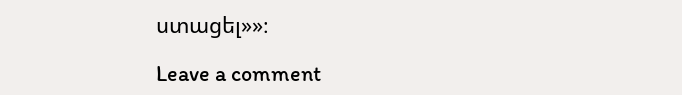ստացել»»։

Leave a comment